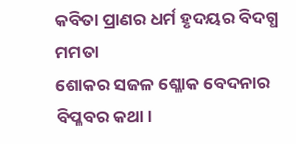କବିତା ପ୍ରାଣର ଧର୍ମ ହୃଦୟର ବିଦଗ୍ଧ ମମତା
ଶୋକର ସଜଳ ଶ୍ଳୋକ ବେଦନାର ବିପ୍ଳବର କଥା।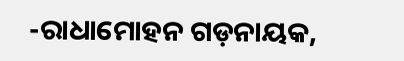-ରାଧାମୋହନ ଗଡ଼ନାୟକ,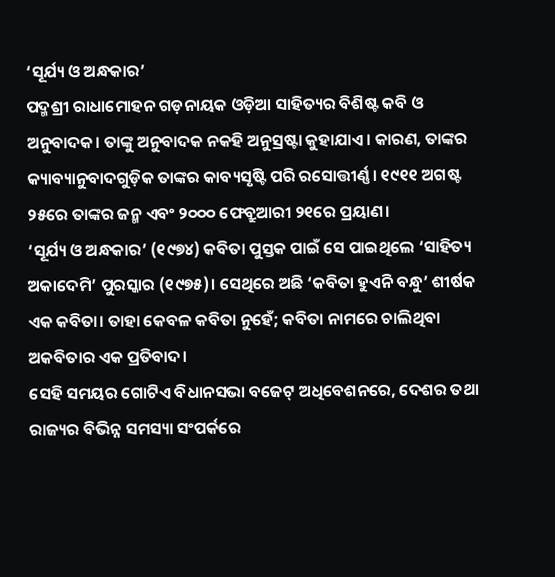‘ସୂର୍ଯ୍ୟ ଓ ଅନ୍ଧକାର’
ପଦ୍ମଶ୍ରୀ ରାଧାମୋହନ ଗଡ଼ନାୟକ ଓଡ଼ିଆ ସାହିତ୍ୟର ବିଶିଷ୍ଟ କବି ଓ ଅନୁବାଦକ। ତାଙ୍କୁ ଅନୁବାଦକ ନକହି ଅନୁସ୍ରଷ୍ଟା କୁହାଯାଏ। କାରଣ, ତାଙ୍କର କ୍ୟାବ୍ୟାନୁବାଦଗୁଡ଼ିକ ତାଙ୍କର କାବ୍ୟସୃଷ୍ଟି ପରି ରସୋତ୍ତୀର୍ଣ୍ଣ। ୧୯୧୧ ଅଗଷ୍ଟ ୨୫ରେ ତାଙ୍କର ଜନ୍ମ ଏବଂ ୨୦୦୦ ଫେବ୍ରୁଆରୀ ୨୧ରେ ପ୍ରୟାଣ।
‘ସୂର୍ଯ୍ୟ ଓ ଅନ୍ଧକାର’ (୧୯୭୪) କବିତା ପୁସ୍ତକ ପାଇଁ ସେ ପାଇଥିଲେ ‘ସାହିତ୍ୟ ଅକାଦେମି’ ପୁରସ୍କାର (୧୯୭୫)। ସେଥିରେ ଅଛି ‘କବିତା ହୁଏନି ବନ୍ଧୁ’ ଶୀର୍ଷକ ଏକ କବିତା। ତାହା କେବଳ କବିତା ନୁହେଁ; କବିତା ନାମରେ ଚାଲିଥିବା ଅକବିତାର ଏକ ପ୍ରତିବାଦ।
ସେହି ସମୟର ଗୋଟିଏ ବିଧାନସଭା ବଜେଟ୍ ଅଧିବେଶନରେ, ଦେଶର ତଥା ରାଜ୍ୟର ବିଭିନ୍ନ ସମସ୍ୟା ସଂପର୍କରେ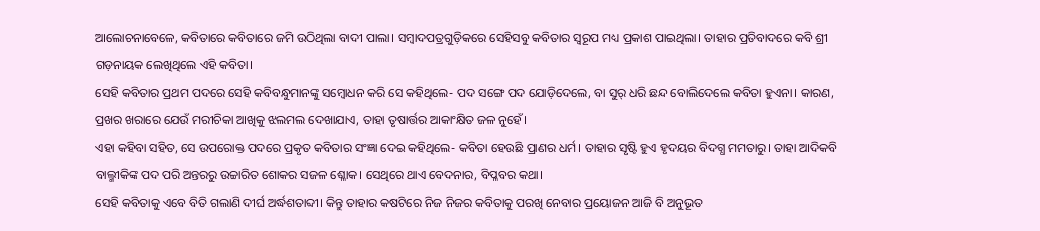ଆଲୋଚନାବେଳେ, କବିତାରେ କବିତାରେ ଜମି ଉଠିଥିଲା ବାଦୀ ପାଲା। ସମ୍ବାଦପତ୍ରଗୁଡ଼ିକରେ ସେହିସବୁ କବିତାର ସ୍ୱରୂପ ମଧ୍ୟ ପ୍ରକାଶ ପାଇଥିଲା। ତାହାର ପ୍ରତିବାଦରେ କବି ଶ୍ରୀ ଗଡ଼ନାୟକ ଲେଖିଥିଲେ ଏହି କବିତା।
ସେହି କବିତାର ପ୍ରଥମ ପଦରେ ସେହି କବିବନ୍ଧୁମାନଙ୍କୁ ସମ୍ବୋଧନ କରି ସେ କହିଥିଲେ- ପଦ ସଙ୍ଗେ ପଦ ଯୋଡ଼ିଦେଲେ, ବା ସୁର୍ ଧରି ଛନ୍ଦ ବୋଲିଦେଲେ କବିତା ହୁଏନା। କାରଣ, ପ୍ରଖର ଖରାରେ ଯେଉଁ ମରୀଚିକା ଆଖିକୁ ଝଲମଲ ଦେଖାଯାଏ, ତାହା ତୃଷାର୍ତ୍ତର ଆକାଂକ୍ଷିତ ଜଳ ନୁହେଁ।
ଏହା କହିବା ସହିତ, ସେ ଉପରୋକ୍ତ ପଦରେ ପ୍ରକୃତ କବିତାର ସଂଜ୍ଞା ଦେଇ କହିଥିଲେ- କବିତା ହେଉଛି ପ୍ରାଣର ଧର୍ମ। ତାହାର ସୃଷ୍ଟି ହୁଏ ହୃଦୟର ବିଦଗ୍ଧ ମମତାରୁ। ତାହା ଆଦିକବି ବାଲ୍ମୀକିଙ୍କ ପଦ ପରି ଅନ୍ତରରୁ ଉଚ୍ଚାରିତ ଶୋକର ସଜଳ ଶ୍ଳୋକ। ସେଥିରେ ଥାଏ ବେଦନାର, ବିପ୍ଳବର କଥା।
ସେହି କବିତାକୁ ଏବେ ବିତି ଗଲାଣି ଦୀର୍ଘ ଅର୍ଦ୍ଧଶତାବ୍ଦୀ। କିନ୍ତୁ ତାହାର କଷଟିରେ ନିଜ ନିଜର କବିତାକୁ ପରଖି ନେବାର ପ୍ରୟୋଜନ ଆଜି ବି ଅନୁଭୂତ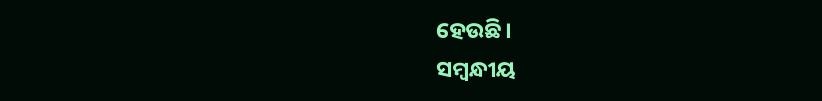ହେଉଛି।
ସମ୍ବନ୍ଧୀୟ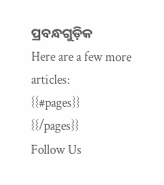ପ୍ରବନ୍ଧଗୁଡ଼ିକ
Here are a few more articles:
{{#pages}}
{{/pages}}
Follow Us